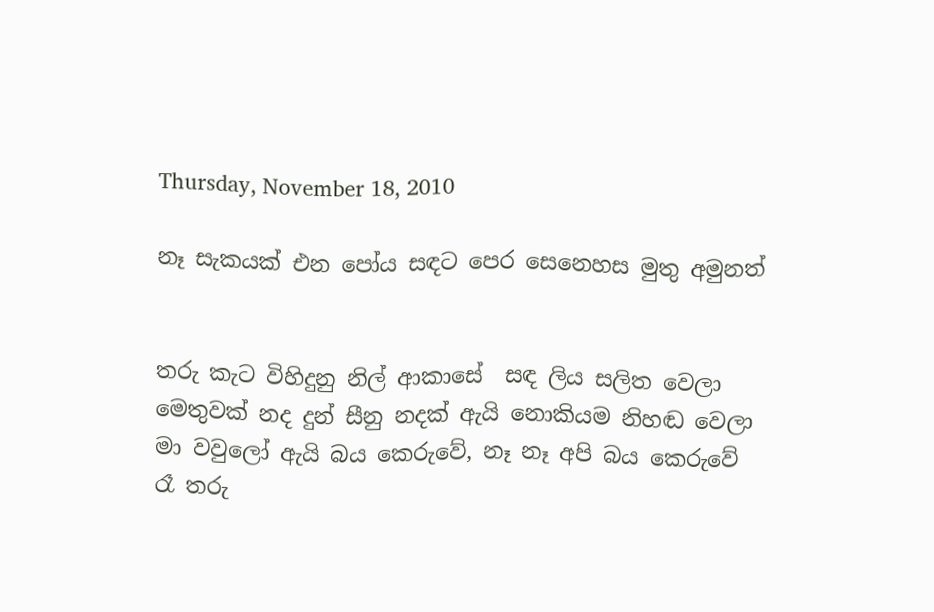Thursday, November 18, 2010

නෑ සැකයක් එන පෝය සඳට පෙර සෙනෙහස මුතු අමුනත්


තරු කැට විහිදුනු නිල් ආකාසේ  සඳ ලිය සලිත වෙලා
මෙතුවක් නද දුන් සීනු නදක් ඇයි නොකියම නිහඬ වෙලා
මා වවුලෝ ඇයි බය කෙරුවේ, නෑ නෑ අපි බය කෙරුවේ
රෑ තරු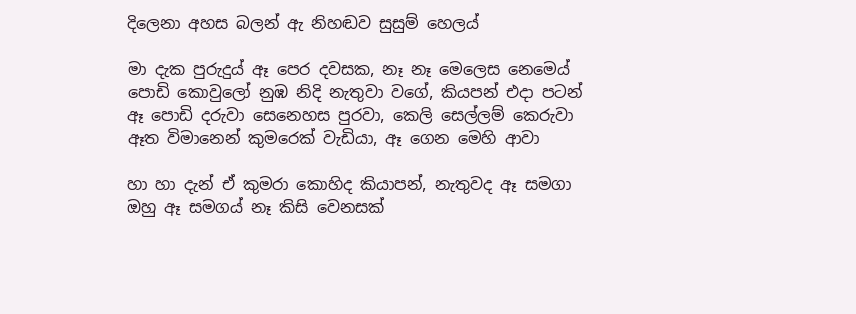දිලෙනා අහස බලන් ඇ නිහඬව සුසුම් හෙලය්

මා දැක පුරුදුය් ඈ පෙර දවසක, නෑ නෑ මෙලෙස නෙමෙය්
පොඩි කොවුලෝ නුඹ නිදි නැතුවා වගේ, කියපන් එදා පටන්
ඈ පොඩි දරුවා සෙනෙහස පුරවා, කෙලි සෙල්ලම් කෙරුවා
ඈත විමානෙන් කුමරෙක් වැඩියා, ඈ ගෙන මෙහි ආවා

හා හා දැන් ඒ කුමරා කොහිද කියාපන්, නැතුවද ඈ සමගා
ඔහු ඈ සමගය් නෑ කිසි වෙනසක්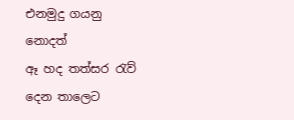එනමුදු ගයනු නොදත්
ඈ හද තත්සර රැව් දෙන තාලෙට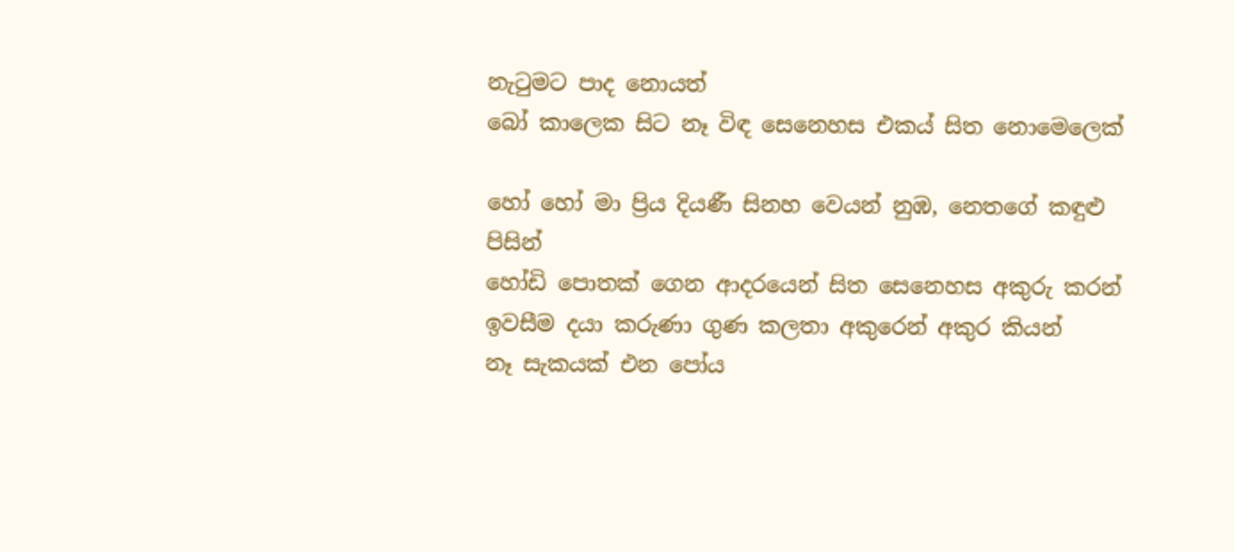නැටුමට පාද නොයත්
බෝ කාලෙක සිට නෑ විඳ සෙනෙහස එකය් සිත නොමෙලෙක්

හෝ හෝ මා ප්‍රිය දියණී සිනහ වෙයන් නුඹ, නෙතගේ කඳුළු පිසින්
හෝඩි පොතක් ගෙන ආදරයෙන් සිත සෙනෙහස අකුරු කරන්
ඉවසීම දයා කරුණා ගුණ කලතා අකුරෙන් අකුර කියන්
නෑ සැකයක් එන පෝය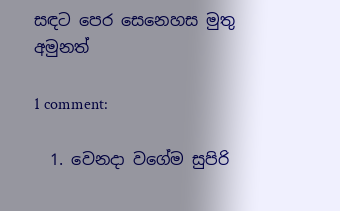සඳට පෙර සෙනෙහස මුතු අමුනත්

1 comment:

  1. වෙනදා වගේම සුපිරි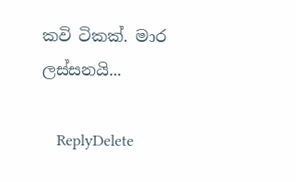කවි ටිකක්. මාර ලස්සනයි...

    ReplyDelete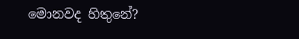මොනවද හිතුනේ?